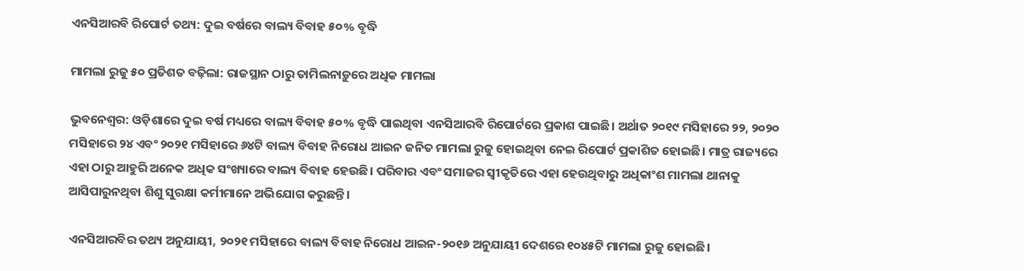ଏନସିଆରବି ରିପୋର୍ଟ ତଥ୍ୟ: ଦୁଇ ବର୍ଷରେ ବାଲ୍ୟ ବିବାହ ୫୦% ବୃଦ୍ଧି

ମାମଲା ରୁଜୁ ୫୦ ପ୍ରତିଶତ ବଢ଼ିଲା: ରାଜସ୍ଥାନ ଠାରୁ ତାମିଲନାଡ଼ୁରେ ଅଧିକ ମାମଲା

ଭୁବନେଶ୍ବର: ଓଡ଼ିଶାରେ ଦୁଇ ବର୍ଷ ମଧ୍ୟରେ ବାଲ୍ୟ ବିବାହ ୫୦% ବୃଦ୍ଧି ପାଇଥିବା ଏନସିଆରବି ରିପୋର୍ଟରେ ପ୍ରକାଶ ପାଇଛି। ଅର୍ଥାତ ୨୦୧୯ ମସିହାରେ ୨୨, ୨୦୨୦ ମସିହାରେ ୨୪ ଏବଂ ୨୦୨୧ ମସିହାରେ ୬୪ଟି ବାଲ୍ୟ ବିବାହ ନିରୋଧ ଆଇନ ଜନିତ ମାମଲା ରୁଜୁ ହୋଇଥିବା ନେଇ ରିପୋର୍ଟ ପ୍ରକାଶିତ ହୋଇଛି। ମାତ୍ର ରାଜ୍ୟରେ ଏହା ଠାରୁ ଆହୁରି ଅନେକ ଅଧିକ ସଂଖ୍ୟାରେ ବାଲ୍ୟ ବିବାହ ହେଉଛି। ପରିବାର ଏବଂ ସମାଜର ସ୍ବୀକୃତିରେ ଏହା ହେଉଥିବାରୁ ଅଧିକାଂଶ ମାମଲା ଥାନାକୁ ଆସିପାରୁନଥିବା ଶିଶୁ ସୁରକ୍ଷା କର୍ମୀମାନେ ଅଭିଯୋଗ କରୁଛନ୍ତି।

ଏନସିଆରବିର ତଥ୍ୟ ଅନୁଯାୟୀ, ୨୦୨୧ ମସିହାରେ ବାଲ୍ୟ ବିବାହ ନିରୋଧ ଆଇନ-୨୦୧୬ ଅନୁଯାୟୀ ଦେଶରେ ୧୦୪୫ଟି ମାମଲା ରୁଜୁ ହୋଇଛି।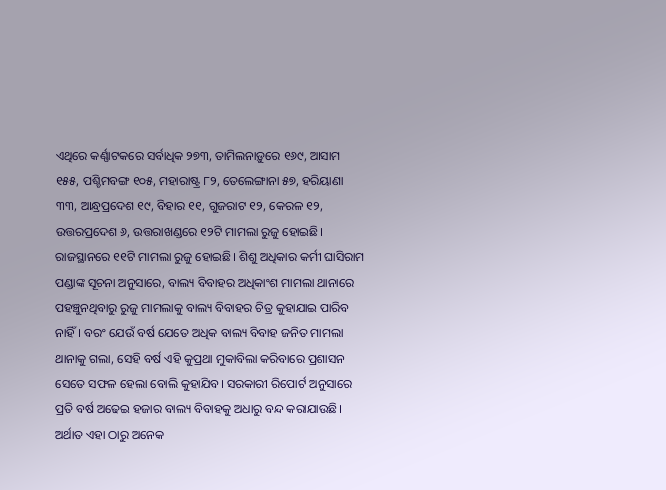ଏଥିରେ କର୍ଣ୍ଣାଟକରେ ସର୍ବାଧିକ ୨୭୩, ତାମିଲନାଡ଼ୁରେ ୧୬୯, ଆସାମ ୧୫୫, ପଶ୍ଚିମବଙ୍ଗ ୧୦୫, ମହାରାଷ୍ଟ୍ର ୮୨, ତେଲେଙ୍ଗାନା ୫୭, ହରିୟାଣା ୩୩, ଆନ୍ଧ୍ରପ୍ରଦେଶ ୧୯, ବିହାର ୧୧, ଗୁଜରାଟ ୧୨, କେରଳ ୧୨, ଉତ୍ତରପ୍ରଦେଶ ୬, ଉତ୍ତରାଖଣ୍ଡରେ ୧୨ଟି ମାମଲା ରୁଜୁ ହୋଇଛି। ରାଜସ୍ଥାନରେ ୧୧ଟି ମାମଲା ରୁଜୁ ହୋଇଛି। ଶିଶୁ ଅଧିକାର କର୍ମୀ ଘାସିରାମ ପଣ୍ଡାଙ୍କ ସୂଚନା ଅନୁସାରେ, ବାଲ୍ୟ ବିବାହର ଅଧିକାଂଶ ମାମଲା ଥାନାରେ ପହଞ୍ଚୁନଥିବାରୁ ରୁଜୁ ମାମଲାକୁ ବାଲ୍ୟ ବିବାହର ଚିତ୍ର କୁହାଯାଇ ପାରିବ ନାହିଁ। ବରଂ ଯେଉଁ ବର୍ଷ ଯେତେ ଅଧିକ ବାଲ୍ୟ ବିବାହ ଜନିତ ମାମଲା ଥାନାକୁ ଗଲା, ସେହି ବର୍ଷ ଏହି କୁପ୍ରଥା ମୁକାବିଲା କରିବାରେ ପ୍ରଶାସନ ସେତେ ସଫଳ ହେଲା ବୋଲି କୁହାଯିବ। ସରକାରୀ ରିପୋର୍ଟ ଅନୁସାରେ ପ୍ରତି ବର୍ଷ ଅଢେଇ ହଜାର ବାଲ୍ୟ ବିବାହକୁ ଅଧାରୁ ବନ୍ଦ କରାଯାଉଛି। ଅର୍ଥାତ ଏହା ଠାରୁ ଅନେକ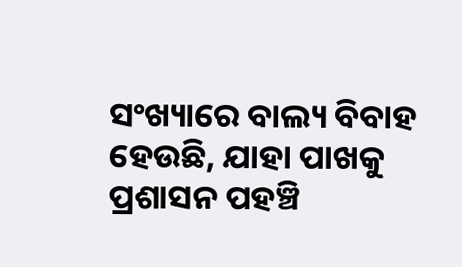ସଂଖ୍ୟାରେ ବାଲ୍ୟ ବିବାହ ହେଉଛି, ଯାହା ପାଖକୁ ପ୍ରଶାସନ ପହଞ୍ଚି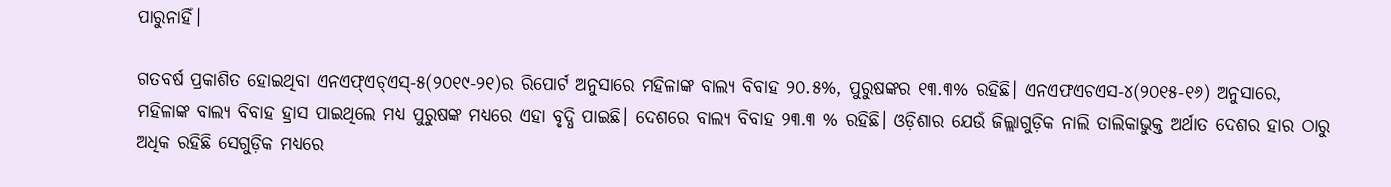ପାରୁନାହିଁ।

ଗତବର୍ଷ ପ୍ରକାଶିତ ହୋଇଥିବା ଏନଏଫ୍‌ଏଚ୍‌ଏସ୍‌-୫(୨୦୧୯-୨୧)ର ରିପୋର୍ଟ ଅନୁସାରେ ମହିଳାଙ୍କ ବାଲ୍ୟ ବିବାହ ୨୦.୫%, ପୁରୁଷଙ୍କର ୧୩.୩% ରହିଛି। ଏନଏଫଏଚଏସ-୪(୨୦୧୫-୧୬) ଅନୁସାରେ, ମହିଳାଙ୍କ ବାଲ୍ୟ ବିବାହ ହ୍ରାସ ପାଇଥିଲେ ମଧ୍ୟ ପୁରୁଷଙ୍କ ମଧ୍ୟରେ ଏହା ବୃଦ୍ଧି ପାଇଛି। ଦେଶରେ ବାଲ୍ୟ ବିବାହ ୨୩.୩ % ରହିଛି। ଓଡ଼ିଶାର ଯେଉଁ ଜିଲ୍ଲାଗୁଡ଼ିକ ନାଲି ତାଲିକାଭୁକ୍ତ ଅର୍ଥାତ ଦେଶର ହାର ଠାରୁ ଅଧିକ ରହିଛି ସେଗୁଡ଼ିକ ମଧ୍ୟରେ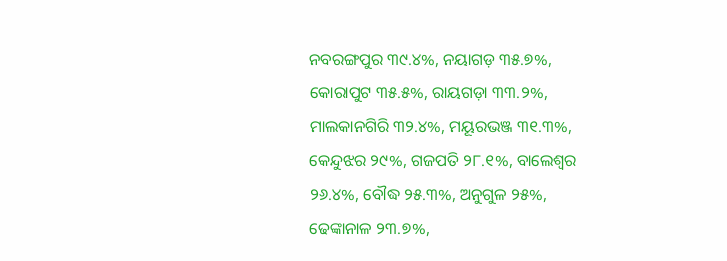ନବରଙ୍ଗପୁର ୩୯.୪%, ନୟାଗଡ଼ ୩୫.୭%, କୋରାପୁଟ ୩୫.୫%, ରାୟଗଡ଼ା ୩୩.୨%, ମାଲକାନଗିରି ୩୨.୪%, ମୟୂରଭଞ୍ଜ ୩୧.୩%, କେନ୍ଦୁଝର ୨୯%, ଗଜପତି ୨୮.୧%, ବାଲେଶ୍ବର ୨୬.୪%, ବୌଦ୍ଧ ୨୫.୩%, ଅନୁଗୁଳ ୨୫%, ଢେଙ୍କାନାଳ ୨୩.୭%,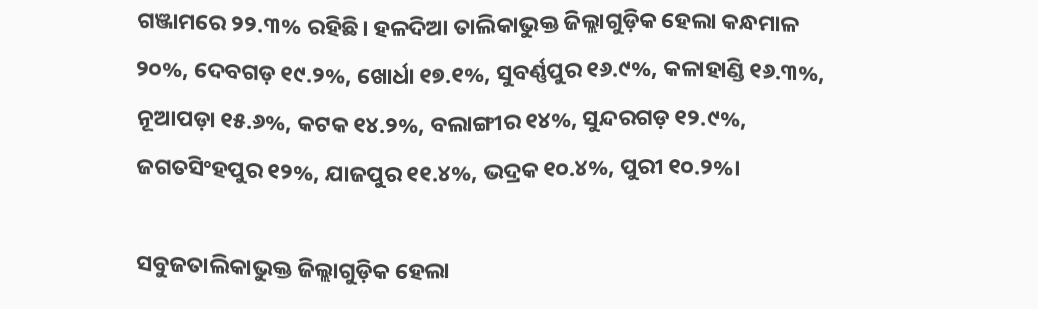ଗଞ୍ଜାମରେ ୨୨.୩% ରହିଛି। ହଳଦିଆ ତାଲିକାଭୁକ୍ତ ଜିଲ୍ଲାଗୁଡ଼ିକ ହେଲା କନ୍ଧମାଳ ୨୦%, ଦେବଗଡ଼ ୧୯.୨%, ଖୋର୍ଧା ୧୭.୧%, ସୁବର୍ଣ୍ଣପୁର ୧୬.୯%, କଳାହାଣ୍ଡି ୧୬.୩%, ନୂଆପଡ଼ା ୧୫.୬%, କଟକ ୧୪.୨%, ବଲାଙ୍ଗୀର ୧୪%, ସୁନ୍ଦରଗଡ଼ ୧୨.୯%, ଜଗତସିଂହପୁର ୧୨%, ଯାଜପୁର ୧୧.୪%, ଭଦ୍ରକ ୧୦.୪%, ପୁରୀ ୧୦.୨%।

ସବୁଜତାଲିକାଭୁକ୍ତ ଜିଲ୍ଲାଗୁଡ଼ିକ ହେଲା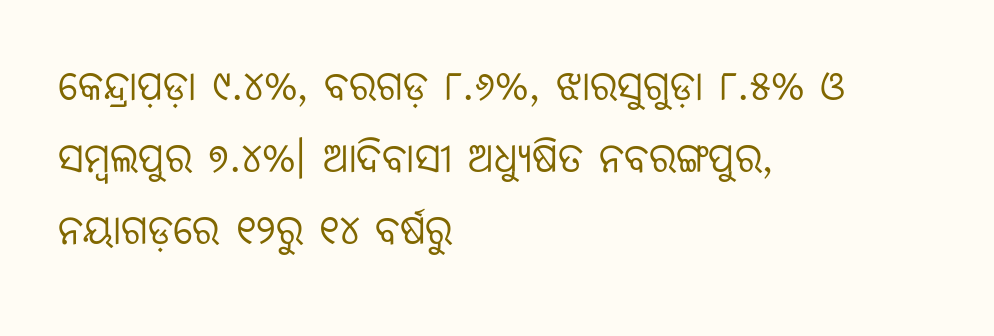କେନ୍ଦ୍ରାପ଼ଡ଼ା ୯.୪%, ବରଗଡ଼ ୮.୬%, ଝାରସୁଗୁଡ଼ା ୮.୫% ଓ ସମ୍ବଲପୁର ୭.୪%। ଆଦିବାସୀ ଅଧ୍ୟୁଷିତ ନବରଙ୍ଗପୁର, ନୟାଗଡ଼ରେ ୧୨ରୁ ୧୪ ବର୍ଷରୁ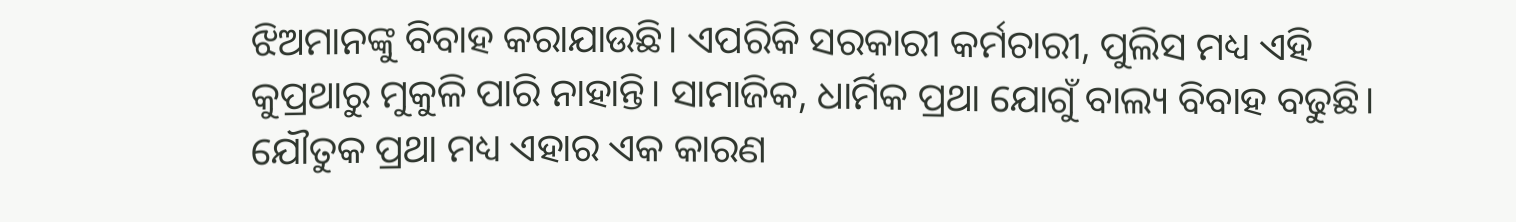ଝିଅମାନଙ୍କୁ ବିବାହ କରାଯାଉଛି। ଏପରିକି ସରକାରୀ କର୍ମଚାରୀ, ପୁଲିସ ମଧ୍ୟ ଏହି କୁପ୍ରଥାରୁ ମୁକୁଳି ପାରି ନାହାନ୍ତି। ସାମାଜିକ, ଧାର୍ମିକ ପ୍ରଥା ଯୋଗୁଁ ବାଲ୍ୟ ବିବାହ ବଢୁଛି। ଯୌତୁକ ପ୍ରଥା ମଧ୍ୟ ଏହାର ଏକ କାରଣ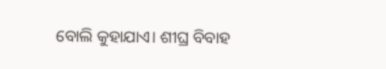ବୋଲି କୁହାଯାଏ। ଶୀଘ୍ର ବିବାହ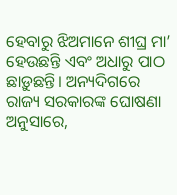ହେବାରୁ ଝିଅମାନେ ଶୀଘ୍ର ମା’ ହେଉଛନ୍ତି ଏବଂ ଅଧାରୁ ପାଠ ଛାଡ଼ୁଛନ୍ତି। ଅନ୍ୟଦିଗରେ ରାଜ୍ୟ ସରକାରଙ୍କ ଘୋଷଣା ଅନୁସାରେ,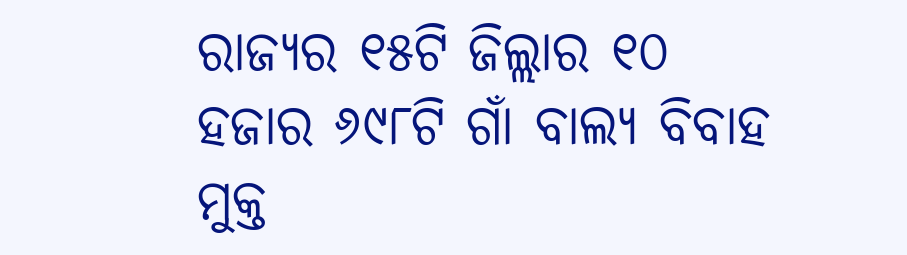ରାଜ୍ୟର ୧୫ଟି ଜିଲ୍ଲାର ୧୦ ହଜାର ୬୯୮ଟି ଗାଁ ବାଲ୍ୟ ବିବାହ ମୁକ୍ତ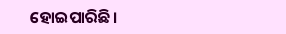ହୋଇପାରିଛି।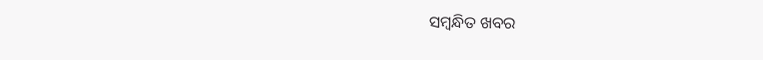ସମ୍ବନ୍ଧିତ ଖବର